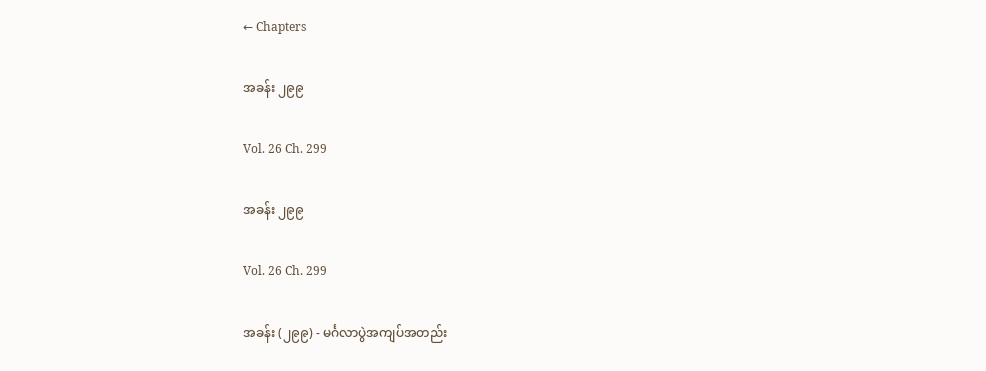← Chapters

အခန်း ၂၉၉

Vol. 26 Ch. 299

အခန်း ၂၉၉

Vol. 26 Ch. 299

အခန်း (၂၉၉) - မင်္ဂလာပွဲအကျပ်အတည်း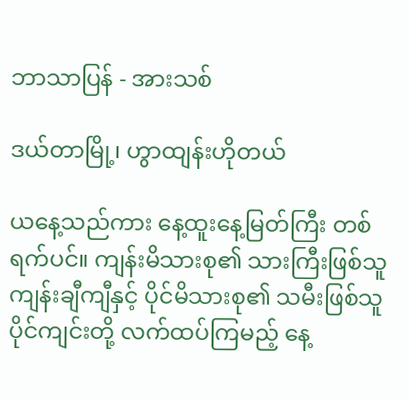ဘာသာပြန် - အားသစ်

ဒယ်တာမြို့၊ ဟွာထျန်းဟိုတယ်

ယနေ့သည်ကား နေ့ထူးနေ့မြတ်ကြီး တစ်ရက်ပင်။ ကျန်းမိသားစု၏ သားကြီးဖြစ်သူ ကျန်းချီကျီနှင့် ပိုင်မိသားစု၏ သမီးဖြစ်သူ ပိုင်ကျင်းတို့ လက်ထပ်ကြမည့် နေ့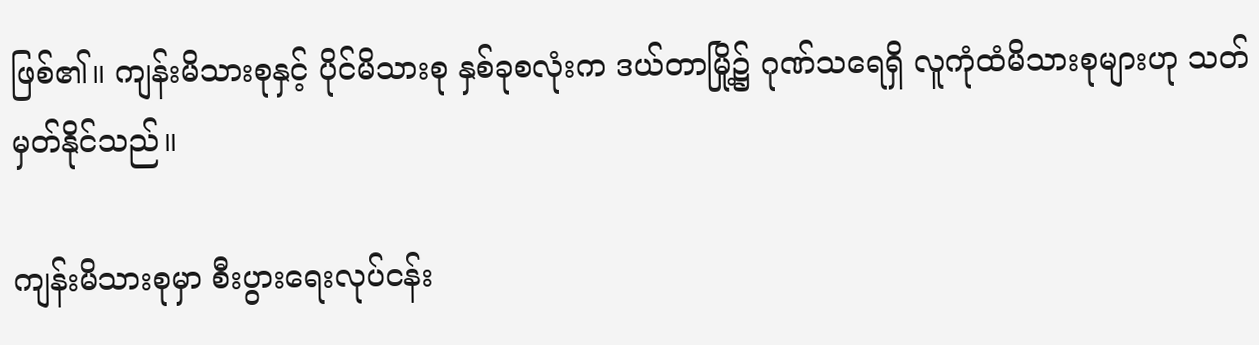ဖြစ်၏။ ကျန်းမိသားစုနှင့် ပိုင်မိသားစု နှစ်ခုစလုံးက ဒယ်တာမြို့၌ ဂုဏ်သရေရှိ လူကုံထံမိသားစုများဟု သတ်မှတ်နိုင်သည်။

ကျန်းမိသားစုမှာ စီးပွားရေးလုပ်ငန်း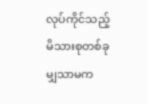လုပ်ကိုင်သည့် မိသားစုတစ်ခုမျှသာမက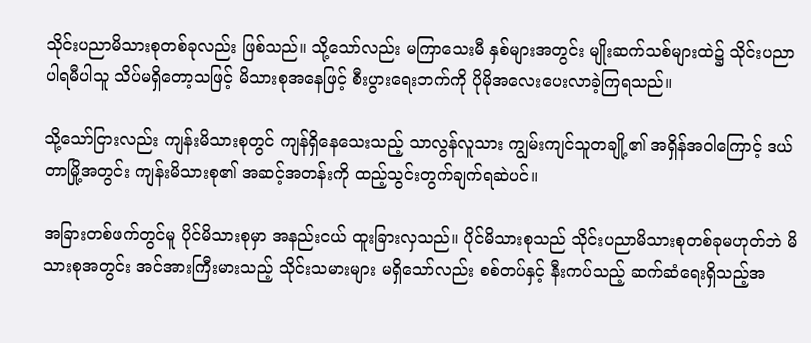သိုင်းပညာမိသားစုတစ်ခုလည်း ဖြစ်သည်။ သို့သော်လည်း မကြာသေးမီ နှစ်များအတွင်း မျိုးဆက်သစ်များထဲ၌ သိုင်းပညာပါရမီပါသူ သိပ်မရှိတော့သဖြင့် မိသားစုအနေဖြင့် စီးပွားရေးဘက်ကို ပိုမိုအလေးပေးလာခဲ့ကြရသည်။

သို့သော်ငြားလည်း ကျန်းမိသားစုတွင် ကျန်ရှိနေသေးသည့် သာလွန်လူသား ကျွမ်းကျင်သူတချို့၏ အရှိန်အဝါကြောင့် ဒယ်တာမြို့အတွင်း ကျန်းမိသားစု၏ အဆင့်အတန်းကို ထည့်သွင်းတွက်ချက်ရဆဲပင်။

အခြားတစ်ဖက်တွင်မူ ပိုင်မိသားစုမှာ အနည်းငယ် ထူးခြားလှသည်။ ပိုင်မိသားစုသည် သိုင်းပညာမိသားစုတစ်ခုမဟုတ်ဘဲ မိသားစုအတွင်း အင်အားကြီးမားသည့် သိုင်းသမားများ မရှိသော်လည်း စစ်တပ်နှင့် နီးကပ်သည့် ဆက်ဆံရေးရှိသည့်အ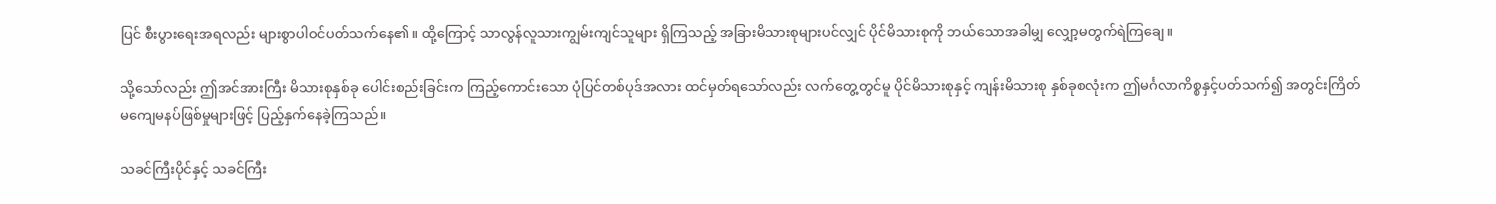ပြင် စီးပွားရေးအရလည်း များစွာပါဝင်ပတ်သက်နေ၏။ ထို့ကြောင့် သာလွန်လူသားကျွမ်းကျင်သူများ ရှိကြသည့် အခြားမိသားစုများပင်လျှင် ပိုင်မိသားစုကို ဘယ်သောအခါမျှ လျှော့မတွက်ရဲကြချေ။

သို့သော်လည်း ဤအင်အားကြီး မိသားစုနှစ်ခု ပေါင်းစည်းခြင်းက ကြည့်ကောင်းသော ပုံပြင်တစ်ပုဒ်အလား ထင်မှတ်ရသော်လည်း လက်တွေ့တွင်မူ ပိုင်မိသားစုနှင့် ကျန်းမိသားစု နှစ်ခုစလုံးက ဤမင်္ဂလာကိစ္စနှင့်ပတ်သက်၍ အတွင်းကြိတ် မကျေမနပ်ဖြစ်မှုများဖြင့် ပြည့်နှက်နေခဲ့ကြသည်။

သခင်ကြီးပိုင်နှင့် သခင်ကြီး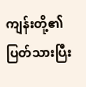ကျန်းတို့၏ ပြတ်သားပြီး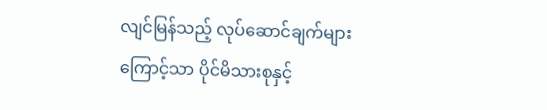လျင်မြန်သည့် လုပ်ဆောင်ချက်များကြောင့်သာ ပိုင်မိသားစုနှင့်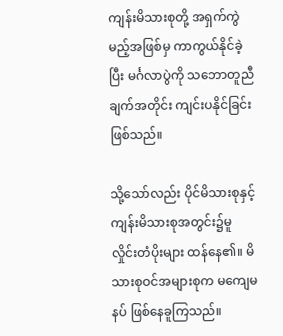ကျန်းမိသားစုတို့ အရှက်ကွဲမည့်အဖြစ်မှ ကာကွယ်နိုင်ခဲ့ပြီး မင်္ဂလာပွဲကို သဘောတူညီချက်အတိုင်း ကျင်းပနိုင်ခြင်းဖြစ်သည်။

သို့သော်လည်း ပိုင်မိသားစုနှင့် ကျန်းမိသားစုအတွင်း၌မူ လှိုင်းတံပိုးများ ထန်နေ၏။ မိသားစုဝင်အများစုက မကျေမနပ် ဖြစ်နေခူကြသည်။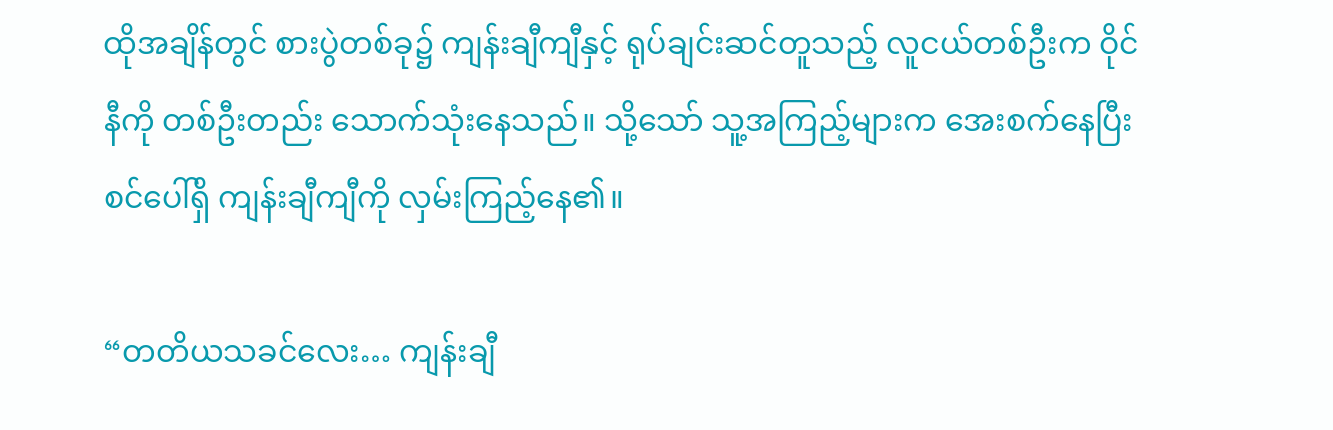ထိုအချိန်တွင် စားပွဲတစ်ခု၌ ကျန်းချီကျီနှင့် ရုပ်ချင်းဆင်တူသည့် လူငယ်တစ်ဦးက ဝိုင်နီကို တစ်ဦးတည်း သောက်သုံးနေသည်။ သို့သော် သူ့အကြည့်များက အေးစက်နေပြီး စင်ပေါ်ရှိ ကျန်းချီကျီကို လှမ်းကြည့်နေ၏။

“တတိယသခင်လေး… ကျန်းချီ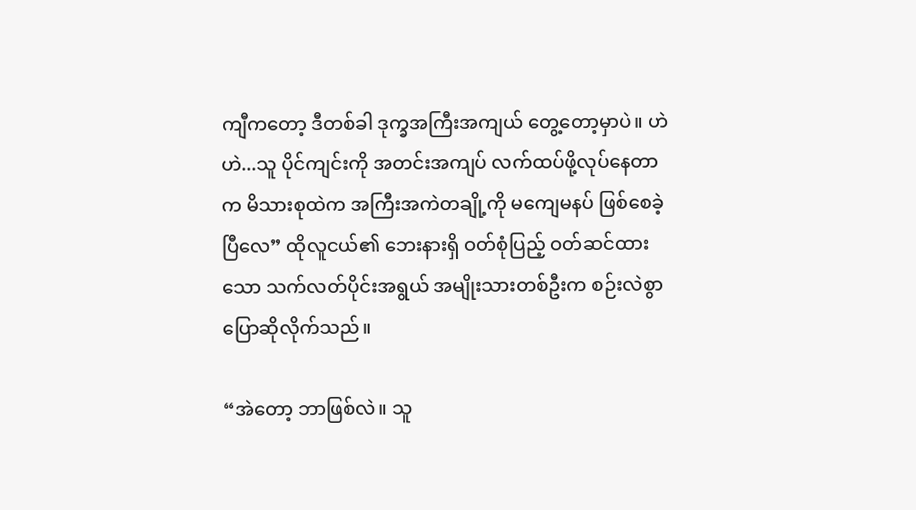ကျီကတော့ ဒီတစ်ခါ ဒုက္ခအကြီးအကျယ် တွေ့တော့မှာပဲ။ ဟဲဟဲ...သူ ပိုင်ကျင်းကို အတင်းအကျပ် လက်ထပ်ဖို့လုပ်နေတာက မိသားစုထဲက အကြီးအကဲတချို့ကို မကျေမနပ် ဖြစ်စေခဲ့ပြီလေ” ထိုလူငယ်၏ ဘေးနားရှိ ဝတ်စုံပြည့် ဝတ်ဆင်ထားသော သက်လတ်ပိုင်းအရွယ် အမျိုးသားတစ်ဦးက စဉ်းလဲစွာ ပြောဆိုလိုက်သည်။

“အဲတော့ ဘာဖြစ်လဲ။ သူ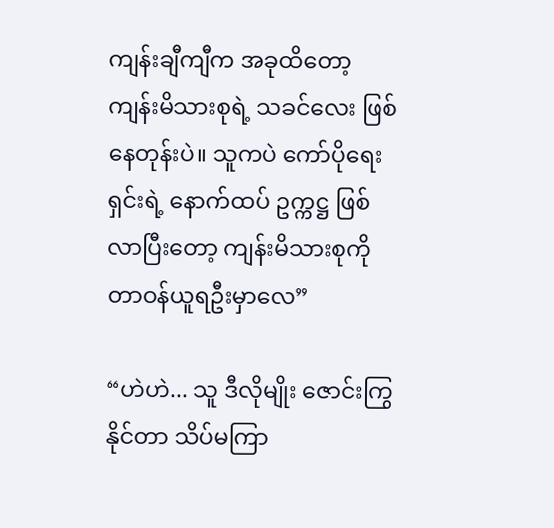ကျန်းချီကျီက အခုထိတော့ ကျန်းမိသားစုရဲ့ သခင်လေး ဖြစ်နေတုန်းပဲ။ သူကပဲ ကော်ပိုရေးရှင်းရဲ့ နောက်ထပ် ဥက္ကဋ္ဌ ဖြစ်လာပြီးတော့ ကျန်းမိသားစုကို တာဝန်ယူရဦးမှာလေ”

“ဟဲဟဲ... သူ ဒီလိုမျိုး ဇောင်းကြွနိုင်တာ သိပ်မကြာ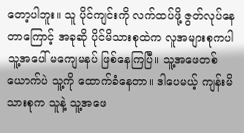တော့ပါဘူး။ သူ ပိုင်ကျင်းကို လက်ထပ်ဖို့ ဇွတ်လုပ်နေတာကြောင့် အခုဆို ပိုင်မိသားစုထဲက လူအများစုကပါ သူ့အပေါ် မကျေမနပ် ဖြစ်နေကြပြီ။ သူ့အဖေတစ်ယောက်ပဲ သူ့ကို ထောက်ခံနေတာ။ ဒါပေမယ့် ကျန်းမိသားစုက သူနဲ့ သူ့အဖေ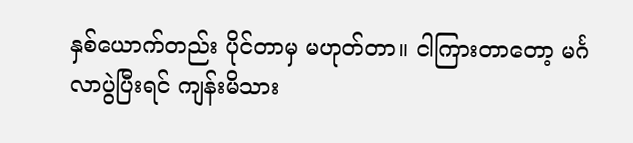နှစ်ယောက်တည်း ပိုင်တာမှ မဟုတ်တာ။ ငါကြားတာတော့ မင်္ဂလာပွဲပြီးရင် ကျန်းမိသား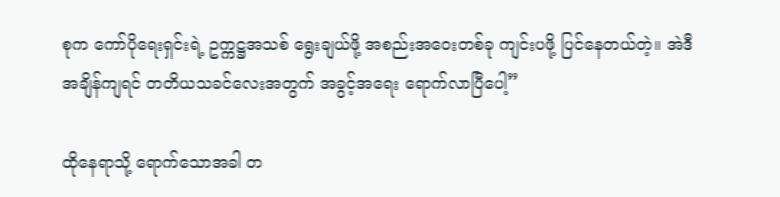စုက ကော်ပိုရေးရှင်းရဲ့ ဥက္ကဋ္ဌအသစ် ရွေးချယ်ဖို့ အစည်းအဝေးတစ်ခု ကျင်းပဖို့ ပြင်နေတယ်တဲ့။ အဲဒီအချိန်ကျရင် တတိယသခင်လေးအတွက် အခွင့်အရေး ရောက်လာပြီပေါ့”

ထိုနေရာသို့ ရောက်သောအခါ တ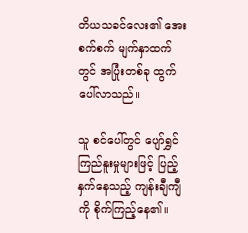တိယသခင်လေး၏ အေးစက်စက် မျက်နှာထက်တွင် အပြုံးတစ်ခု ထွက်ပေါ်လာသည်။

သူ စင်ပေါ်တွင် ပျော်ရွှင်ကြည်နူးမှုများဖြင့် ပြည့်နှက်နေသည့် ကျန်းချီကျီကို စိုက်ကြည့်နေ၏။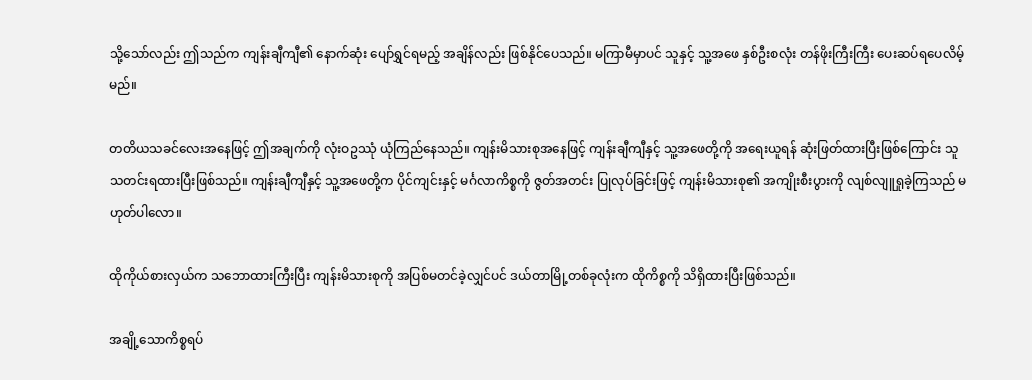သို့သော်လည်း ဤသည်က ကျန်းချီကျီ၏ နောက်ဆုံး ပျော်ရွှင်ရမည့် အချိန်လည်း ဖြစ်နိုင်ပေသည်။ မကြာမီမှာပင် သူနှင့် သူ့အဖေ နှစ်ဦးစလုံး တန်ဖိုးကြီးကြီး ပေးဆပ်ရပေလိမ့်မည်။

တတိယသခင်လေးအနေဖြင့် ဤအချက်ကို လုံးဝဥဿုံ ယုံကြည်နေသည်။ ကျန်းမိသားစုအနေဖြင့် ကျန်းချီကျီနှင့် သူ့အဖေတို့ကို အရေးယူရန် ဆုံးဖြတ်ထားပြီးဖြစ်ကြောင်း သူ သတင်းရထားပြီးဖြစ်သည်။ ကျန်းချီကျီနှင့် သူ့အဖေတို့က ပိုင်ကျင်းနှင့် မင်္ဂလာကိစ္စကို ဇွတ်အတင်း ပြုလုပ်ခြင်းဖြင့် ကျန်းမိသားစု၏ အကျိုးစီးပွားကို လျစ်လျူရှုခဲ့ကြသည် မဟုတ်ပါလော။

ထိုကိုယ်စားလှယ်က သဘောထားကြီးပြီး ကျန်းမိသားစုကို အပြစ်မတင်ခဲ့လျှင်ပင် ဒယ်တာမြို့တစ်ခုလုံးက ထိုကိစ္စကို သိရှိထားပြီးဖြစ်သည်။

အချို့သောကိစ္စရပ်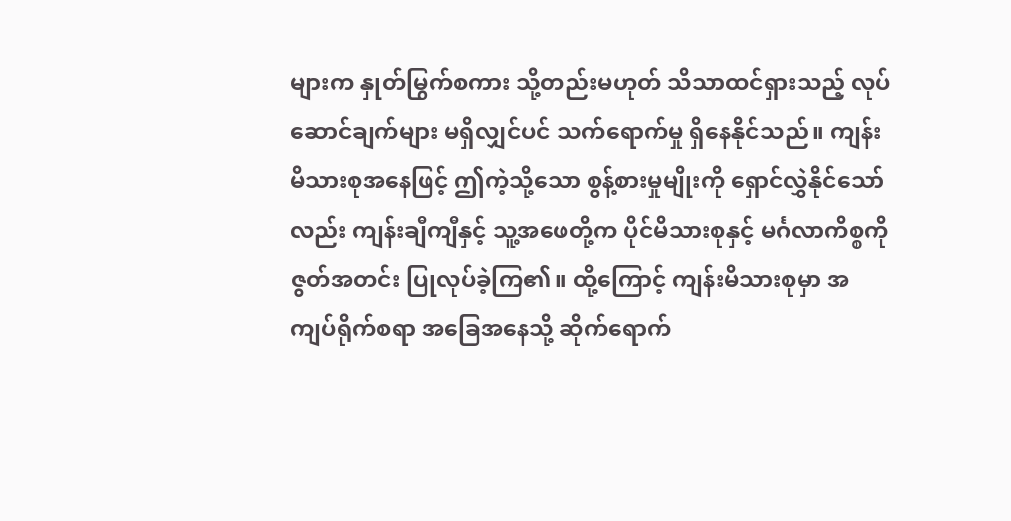များက နှုတ်မြွက်စကား သို့တည်းမဟုတ် သိသာထင်ရှားသည့် လုပ်ဆောင်ချက်များ မရှိလျှင်ပင် သက်ရောက်မှု ရှိနေနိုင်သည်။ ကျန်းမိသားစုအနေဖြင့် ဤကဲ့သို့သော စွန့်စားမှုမျိုးကို ရှောင်လွှဲနိုင်သော်လည်း ကျန်းချီကျီနှင့် သူ့အဖေတို့က ပိုင်မိသားစုနှင့် မင်္ဂလာကိစ္စကို ဇွတ်အတင်း ပြုလုပ်ခဲ့ကြ၏။ ထို့ကြောင့် ကျန်းမိသားစုမှာ အကျပ်ရိုက်စရာ အခြေအနေသို့ ဆိုက်ရောက်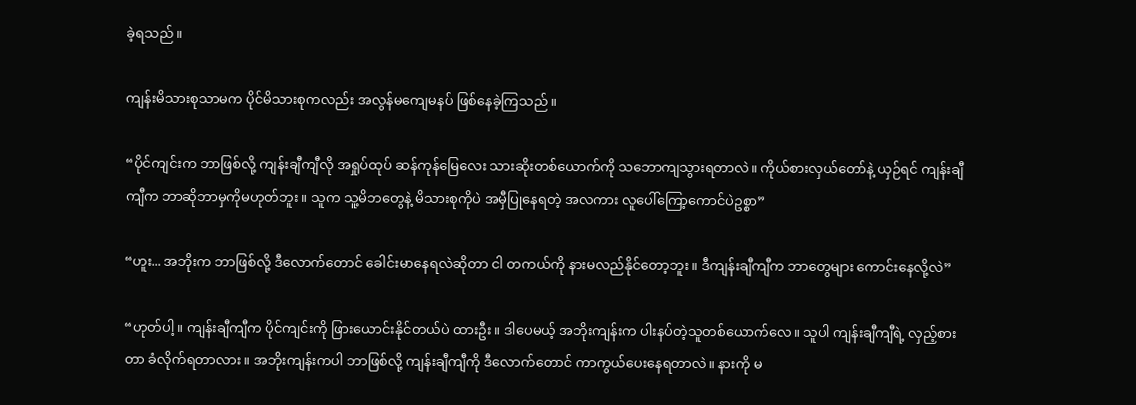ခဲ့ရသည်။

ကျန်းမိသားစုသာမက ပိုင်မိသားစုကလည်း အလွန်မကျေမနပ် ဖြစ်နေခဲ့ကြသည်။

“ပိုင်ကျင်းက ဘာဖြစ်လို့ ကျန်းချီကျီလို အရှုပ်ထုပ် ဆန်ကုန်မြေလေး သားဆိုးတစ်ယောက်ကို သဘောကျသွားရတာလဲ။ ကိုယ်စားလှယ်တော်နဲ့ ယှဉ်ရင် ကျန်းချီကျီက ဘာဆိုဘာမှကိုမဟုတ်ဘူး။ သူက သူ့မိဘတွေနဲ့ မိသားစုကိုပဲ အမှီပြုနေရတဲ့ အလကား လူပေါ်ကြော့ကောင်ပဲဥစ္စာ”

“ဟူး... အဘိုးက ဘာဖြစ်လို့ ဒီလောက်တောင် ခေါင်းမာနေရလဲဆိုတာ ငါ တကယ်ကို နားမလည်နိုင်တော့ဘူး။ ဒီကျန်းချီကျီက ဘာတွေများ ကောင်းနေလို့လဲ”

“ဟုတ်ပါ့။ ကျန်းချီကျီက ပိုင်ကျင်းကို ဖြားယောင်းနိုင်တယ်ပဲ ထားဦး။ ဒါပေမယ့် အဘိုးကျန်းက ပါးနပ်တဲ့သူတစ်ယောက်လေ။ သူပါ ကျန်းချီကျီရဲ့ လှည့်စားတာ ခံလိုက်ရတာလား။ အဘိုးကျန်းကပါ ဘာဖြစ်လို့ ကျန်းချီကျီကို ဒီလောက်တောင် ကာကွယ်ပေးနေရတာလဲ။ နားကို မ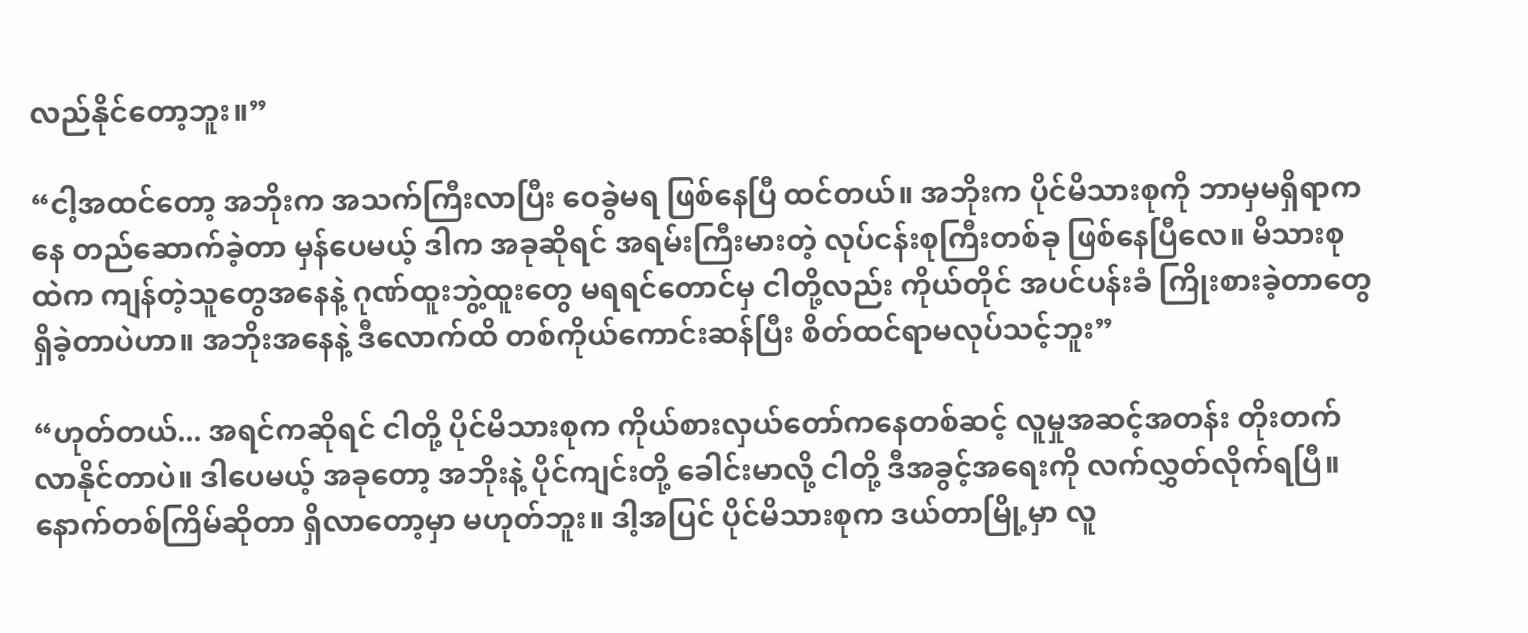လည်နိုင်တော့ဘူး။”

“ငါ့အထင်တော့ အဘိုးက အသက်ကြီးလာပြီး ဝေခွဲမရ ဖြစ်နေပြီ ထင်တယ်။ အဘိုးက ပိုင်မိသားစုကို ဘာမှမရှိရာကနေ တည်ဆောက်ခဲ့တာ မှန်ပေမယ့် ဒါက အခုဆိုရင် အရမ်းကြီးမားတဲ့ လုပ်ငန်းစုကြီးတစ်ခု ဖြစ်နေပြီလေ။ မိသားစုထဲက ကျန်တဲ့သူတွေအနေနဲ့ ဂုဏ်ထူးဘွဲ့ထူးတွေ မရရင်တောင်မှ ငါတို့လည်း ကိုယ်တိုင် အပင်ပန်းခံ ကြိုးစားခဲ့တာတွေ ရှိခဲ့တာပဲဟာ။ အဘိုးအနေနဲ့ ဒီလောက်ထိ တစ်ကိုယ်ကောင်းဆန်ပြီး စိတ်ထင်ရာမလုပ်သင့်ဘူး”

“ဟုတ်တယ်... အရင်ကဆိုရင် ငါတို့ ပိုင်မိသားစုက ကိုယ်စားလှယ်တော်ကနေတစ်ဆင့် လူမှုအဆင့်အတန်း တိုးတက်လာနိုင်တာပဲ။ ဒါပေမယ့် အခုတော့ အဘိုးနဲ့ ပိုင်ကျင်းတို့ ခေါင်းမာလို့ ငါတို့ ဒီအခွင့်အရေးကို လက်လွှတ်လိုက်ရပြီ။ နောက်တစ်ကြိမ်ဆိုတာ ရှိလာတော့မှာ မဟုတ်ဘူး။ ဒါ့အပြင် ပိုင်မိသားစုက ဒယ်တာမြို့မှာ လူ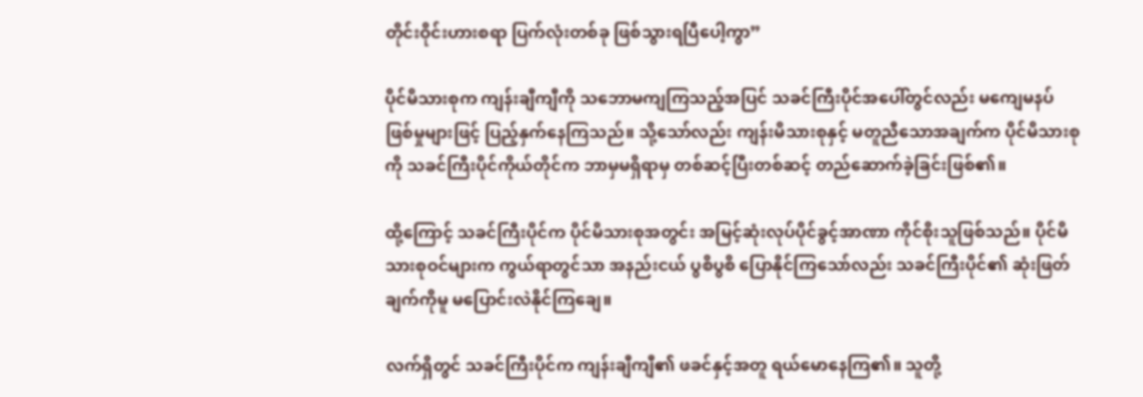တိုင်းဝိုင်းဟားစရာ ပြက်လုံးတစ်ခု ဖြစ်သွားရပြီပေါ့ကွာ”

ပိုင်မိသားစုက ကျန်းချီကျီကို သဘောမကျကြသည့်အပြင် သခင်ကြီးပိုင်အပေါ်တွင်လည်း မကျေမနပ် ဖြစ်မှုများဖြင့် ပြည့်နှက်နေကြသည်။ သို့သော်လည်း ကျန်းမိသားစုနှင့် မတူညီသောအချက်က ပိုင်မိသားစုကို သခင်ကြီးပိုင်ကိုယ်တိုင်က ဘာမှမရှိရာမှ တစ်ဆင့်ပြီးတစ်ဆင့် တည်ဆောက်ခဲ့ခြင်းဖြစ်၏။

ထို့ကြောင့် သခင်ကြီးပိုင်က ပိုင်မိသားစုအတွင်း အမြင့်ဆုံးလုပ်ပိုင်ခွင့်အာဏာ ကိုင်စိုးသူဖြစ်သည်။ ပိုင်မိသားစုဝင်များက ကွယ်ရာတွင်သာ အနည်းငယ် ပွစိပွစိ ပြောနိုင်ကြသော်လည်း သခင်ကြီးပိုင်၏ ဆုံးဖြတ်ချက်ကိုမူ မပြောင်းလဲနိုင်ကြချေ။

လက်ရှိတွင် သခင်ကြီးပိုင်က ကျန်းချီကျီ၏ ဖခင်နှင့်အတူ ရယ်မောနေကြ၏။ သူတို့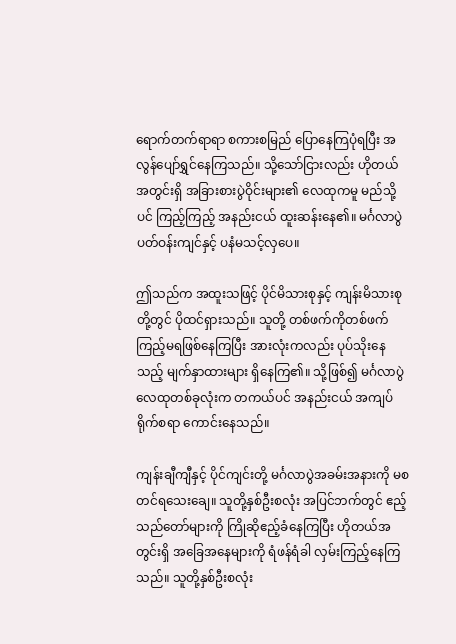ရောက်တက်ရာရာ စကားစမြည် ပြောနေကြပုံရပြီး အလွန်ပျော်ရွှင်နေကြသည်။ သို့သော်ငြားလည်း ဟိုတယ်အတွင်းရှိ အခြားစားပွဲဝိုင်းများ၏ လေထုကမူ မည်သို့ပင် ကြည့်ကြည့် အနည်းငယ် ထူးဆန်းနေ၏။ မင်္ဂလာပွဲပတ်ဝန်းကျင်နှင့် ပနံမသင့်လှပေ။

ဤသည်က အထူးသဖြင့် ပိုင်မိသားစုနှင့် ကျန်းမိသားစုတို့တွင် ပိုထင်ရှားသည်။ သူတို့ တစ်ဖက်ကိုတစ်ဖက် ကြည့်မရဖြစ်နေကြပြီး အားလုံးကလည်း ပုပ်သိုးနေသည့် မျက်နှာထားများ ရှိနေကြ၏။ သို့ဖြစ်၍ မင်္ဂလာပွဲ လေထုတစ်ခုလုံးက တကယ်ပင် အနည်းငယ် အကျပ်ရိုက်စရာ ကောင်းနေသည်။

ကျန်းချီကျီနှင့် ပိုင်ကျင်းတို့ မင်္ဂလာပွဲအခမ်းအနားကို မစတင်ရသေးချေ။ သူတို့နှစ်ဦးစလုံး အပြင်ဘက်တွင် ဧည့်သည်တော်များကို ကြိုဆိုဧည့်ခံနေကြပြီး ဟိုတယ်အတွင်းရှိ အခြေအနေများကို ရံဖန်ရံခါ လှမ်းကြည့်နေကြသည်။ သူတို့နှစ်ဦးစလုံး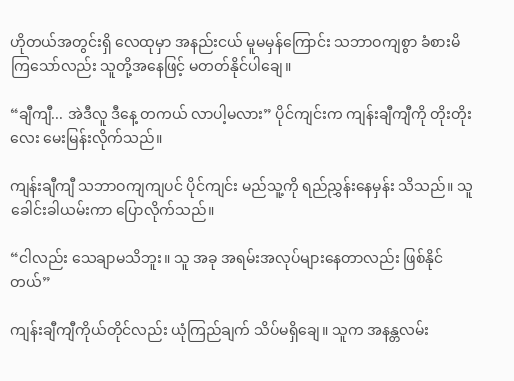ဟိုတယ်အတွင်းရှိ လေထုမှာ အနည်းငယ် မူမမှန်ကြောင်း သဘာဝကျစွာ ခံစားမိကြသော်လည်း သူတို့အနေဖြင့် မတတ်နိုင်ပါချေ။

“ချီကျီ... အဲဒီလူ ဒီနေ့ တကယ် လာပါ့မလား” ပိုင်ကျင်းက ကျန်းချီကျီကို တိုးတိုးလေး မေးမြန်းလိုက်သည်။

ကျန်းချီကျီ သဘာဝကျကျပင် ပိုင်ကျင်း မည်သူ့ကို ရည်ညွှန်းနေမှန်း သိသည်။ သူ ခေါင်းခါယမ်းကာ ပြောလိုက်သည်။

“ငါလည်း သေချာမသိဘူး။ သူ အခု အရမ်းအလုပ်များနေတာလည်း ဖြစ်နိုင်တယ်”

ကျန်းချီကျီကိုယ်တိုင်လည်း ယုံကြည်ချက် သိပ်မရှိချေ။ သူက အနန္တလမ်း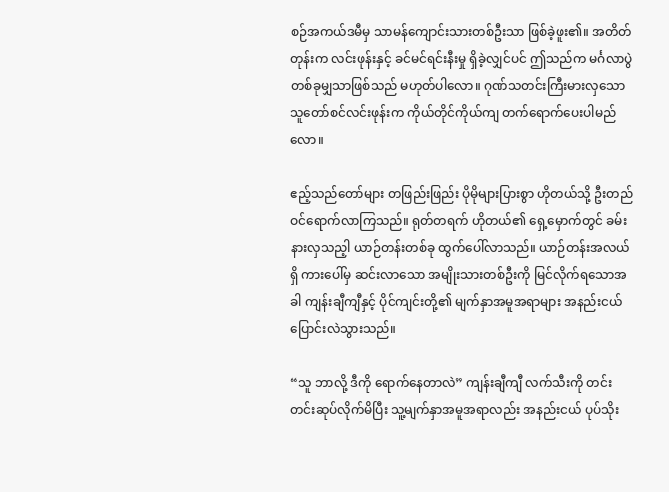စဉ်အကယ်ဒမီမှ သာမန်ကျောင်းသားတစ်ဦးသာ ဖြစ်ခဲ့ဖူး၏။ အတိတ်တုန်းက လင်းဖုန်းနှင့် ခင်မင်ရင်းနီးမှု ရှိခဲ့လျှင်ပင် ဤသည်က မင်္ဂလာပွဲတစ်ခုမျှသာဖြစ်သည် မဟုတ်ပါလော။ ဂုဏ်သတင်းကြီးမားလှသော သူတော်စင်လင်းဖုန်းက ကိုယ်တိုင်ကိုယ်ကျ တက်ရောက်ပေးပါမည်လော။

ဧည့်သည်တော်များ တဖြည်းဖြည်း ပိုမိုများပြားစွာ ဟိုတယ်သို့ ဦးတည်ဝင်ရောက်လာကြသည်။ ရုတ်တရက် ဟိုတယ်၏ ရှေ့မှောက်တွင် ခမ်းနားလှသည့ါ ယာဉ်တန်းတစ်ခု ထွက်ပေါ်လာသည်။ ယာဉ်တန်းအလယ်ရှိ ကားပေါ်မှ ဆင်းလာသော အမျိုးသားတစ်ဦးကို မြင်လိုက်ရသောအခါ ကျန်းချီကျီနှင့် ပိုင်ကျင်းတို့၏ မျက်နှာအမူအရာများ အနည်းငယ် ပြောင်းလဲသွားသည်။

“သူ ဘာလို့ ဒီကို ရောက်နေတာလဲ” ကျန်းချီကျီ လက်သီးကို တင်းတင်းဆုပ်လိုက်မိပြီး သူ့မျက်နှာအမူအရာလည်း အနည်းငယ် ပုပ်သိုး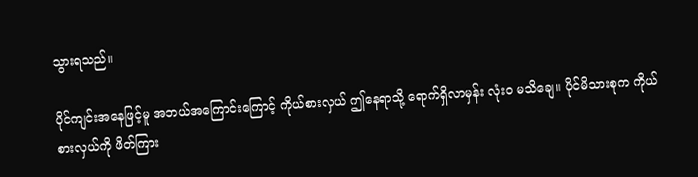သွားရသည်။

ပိုင်ကျင်းအနေဖြင့်မူ အဘယ်အကြောင်းကြောင့် ကိုယ်စားလှယ် ဤနေရာသို့ ရောက်ရှိလာမှန်း လုံးဝ မသိချေ။ ပိုင်မိသားစုက ကိုယ်စားလှယ်ကို ဖိတ်ကြား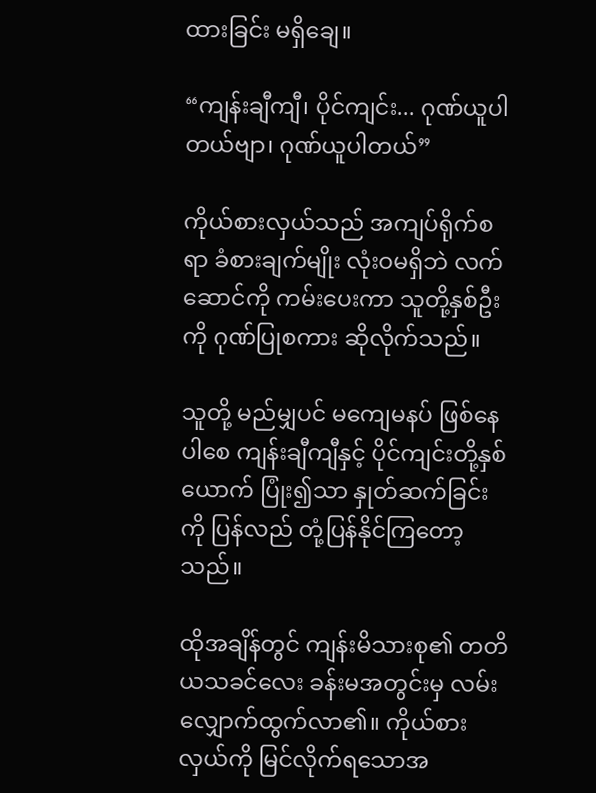ထားခြင်း မရှိချေ။

“ကျန်းချီကျီ၊ ပိုင်ကျင်း... ဂုဏ်ယူပါတယ်ဗျာ၊ ဂုဏ်ယူပါတယ်”

ကိုယ်စားလှယ်သည် အကျပ်ရိုက်စရာ ခံစားချက်မျိုး လုံးဝမရှိဘဲ လက်ဆောင်ကို ကမ်းပေးကာ သူတို့နှစ်ဦးကို ဂုဏ်ပြုစကား ဆိုလိုက်သည်။

သူတို့ မည်မျှပင် မကျေမနပ် ဖြစ်နေပါစေ ကျန်းချီကျီနှင့် ပိုင်ကျင်းတို့နှစ်ယောက် ပြုံး၍သာ နှုတ်ဆက်ခြင်းကို ပြန်လည် တုံ့ပြန်နိုင်ကြတော့သည်။

ထိုအချိန်တွင် ကျန်းမိသားစု၏ တတိယသခင်လေး ခန်းမအတွင်းမှ လမ်းလျှောက်ထွက်လာ၏။ ကိုယ်စားလှယ်ကို မြင်လိုက်ရသောအ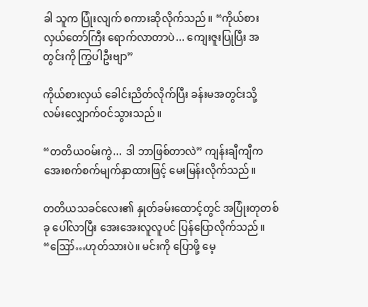ခါ သူက ပြုံးလျက် စကားဆိုလိုက်သည်။ “ကိုယ်စားလှယ်တော်ကြီး ရောက်လာတာပဲ... ကျေးဇူးပြုပြီး အတွင်းကို ကြွပါဦးဗျာ”

ကိုယ်စားလှယ် ခေါင်းညိတ်လိုက်ပြီး ခန်းမအတွင်းသို့ လမ်းလျှောက်ဝင်သွားသည်။

“တတိယဝမ်းကွဲ... ဒါ ဘာဖြစ်တာလဲ” ကျန်းချီကျီက အေးစက်စက်မျက်နှာထားဖြင့် မေးမြန်းလိုက်သည်။

တတိယသခင်လေး၏ နှုတ်ခမ်းထောင့်တွင် အပြုံးတုတစ်ခု ပေါ်လာပြီး အေးအေးလူလူပင် ပြန်ပြောလိုက်သည်။ “ဪ…ဟုတ်သားပဲ။ မင်းကို ပြောဖို့ မေ့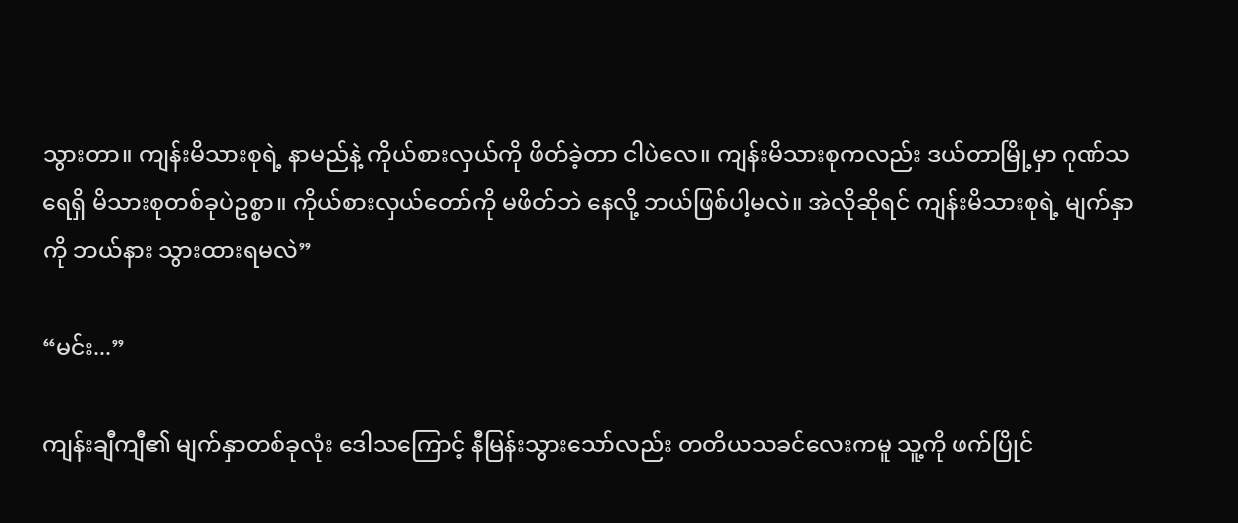သွားတာ။ ကျန်းမိသားစုရဲ့ နာမည်နဲ့ ကိုယ်စားလှယ်ကို ဖိတ်ခဲ့တာ ငါပဲလေ။ ကျန်းမိသားစုကလည်း ဒယ်တာမြို့မှာ ဂုဏ်သရေရှိ မိသားစုတစ်ခုပဲဥစ္စာ။ ကိုယ်စားလှယ်တော်ကို မဖိတ်ဘဲ နေလို့ ဘယ်ဖြစ်ပါ့မလဲ။ အဲလိုဆိုရင် ကျန်းမိသားစုရဲ့ မျက်နှာကို ဘယ်နား သွားထားရမလဲ”

“မင်း...”

ကျန်းချီကျီ၏ မျက်နှာတစ်ခုလုံး ဒေါသကြောင့် နီမြန်းသွားသော်လည်း တတိယသခင်လေးကမူ သူ့ကို ဖက်ပြိုင်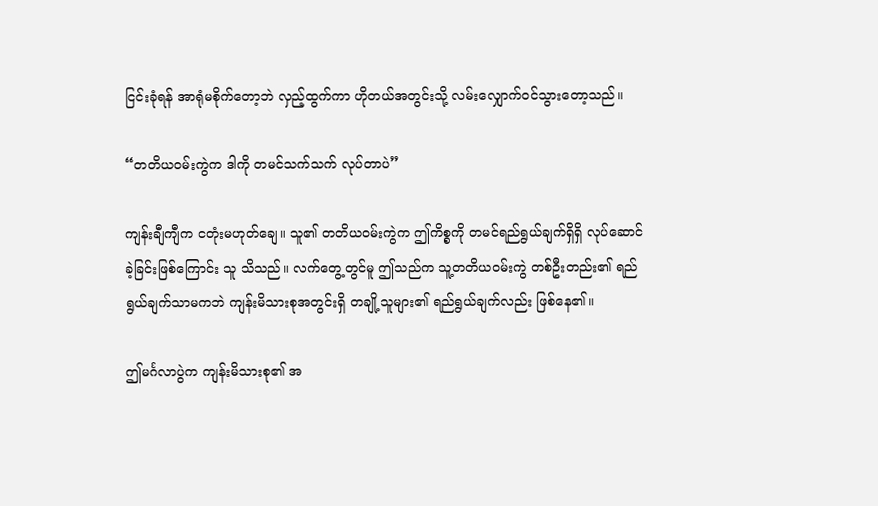ငြင်းခုံရန် အာရုံမစိုက်တော့ဘဲ လှည့်ထွက်ကာ ဟိုတယ်အတွင်းသို့ လမ်းလျှောက်ဝင်သွားတော့သည်။

“တတိယဝမ်းကွဲက ဒါကို တမင်သက်သက် လုပ်တာပဲ”

ကျန်းချီကျီက ငတုံးမဟုတ်ချေ။ သူ၏ တတိယဝမ်းကွဲက ဤကိစ္စကို တမင်ရည်ရွယ်ချက်ရှိရှိ လုပ်ဆောင်ခဲ့ခြင်းဖြစ်ကြောင်း သူ သိသည်။ လက်တွေ့တွင်မူ ဤသည်က သူ့တတိယဝမ်းကွဲ တစ်ဦးတည်း၏ ရည်ရွယ်ချက်သာမကဘဲ ကျန်းမိသားစုအတွင်းရှိ တချို့သူများ၏ ရည်ရွယ်ချက်လည်း ဖြစ်နေ၏။

ဤမင်္ဂလာပွဲက ကျန်းမိသားစု၏ အ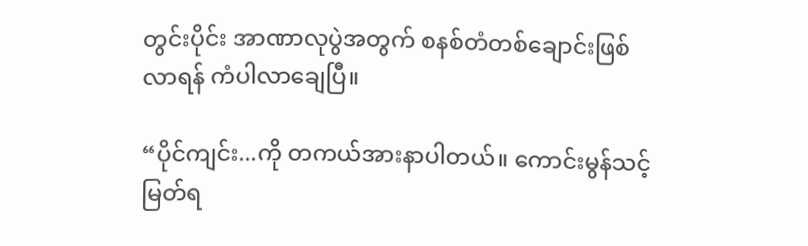တွင်းပိုင်း အာဏာလုပွဲအတွက် စနစ်တံတစ်ချောင်းဖြစ်လာရန် ကံပါလာချေပြီ။

“ပိုင်ကျင်း...ကို တကယ်အားနာပါတယ်။ ကောင်းမွန်သင့်မြတ်ရ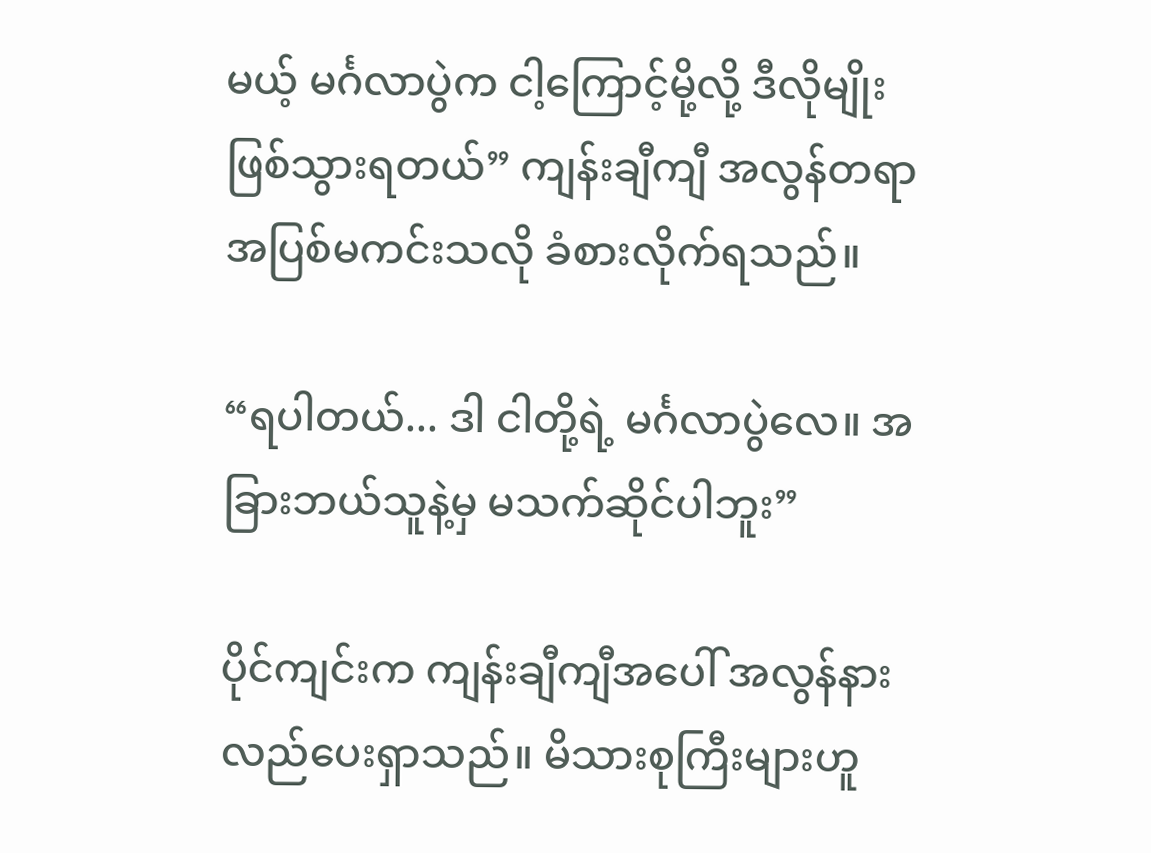မယ့် မင်္ဂလာပွဲက ငါ့ကြောင့်မို့လို့ ဒီလိုမျိုး ဖြစ်သွားရတယ်” ကျန်းချီကျီ အလွန်တရာ အပြစ်မကင်းသလို ခံစားလိုက်ရသည်။

“ရပါတယ်... ဒါ ငါတို့ရဲ့ မင်္ဂလာပွဲလေ။ အခြားဘယ်သူနဲ့မှ မသက်ဆိုင်ပါဘူး”

ပိုင်ကျင်းက ကျန်းချီကျီအပေါ် အလွန်နားလည်ပေးရှာသည်။ မိသားစုကြီးများဟူ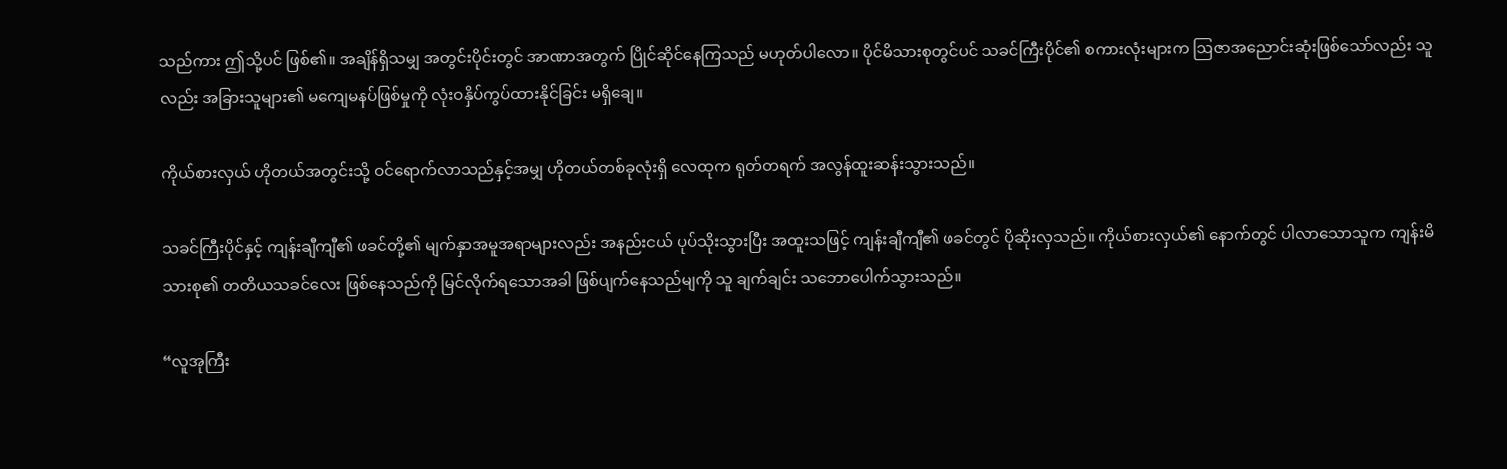သည်ကား ဤသို့ပင် ဖြစ်၏။ အချိန်ရှိသမျှ အတွင်းပိုင်းတွင် အာဏာအတွက် ပြိုင်ဆိုင်နေကြသည် မဟုတ်ပါလော။ ပိုင်မိသားစုတွင်ပင် သခင်ကြီးပိုင်၏ စကားလုံးများက ဩဇာအညောင်းဆုံးဖြစ်သော်လည်း သူလည်း အခြားသူများ၏ မကျေမနပ်ဖြစ်မှုကို လုံးဝနှိပ်ကွပ်ထားနိုင်ခြင်း မရှိချေ။

ကိုယ်စားလှယ် ဟိုတယ်အတွင်းသို့ ဝင်ရောက်လာသည်နှင့်အမျှ ဟိုတယ်တစ်ခုလုံးရှိ လေထုက ရုတ်တရက် အလွန်ထူးဆန်းသွားသည်။

သခင်ကြီးပိုင်နှင့် ကျန်းချီကျီ၏ ဖခင်တို့၏ မျက်နှာအမူအရာများလည်း အနည်းငယ် ပုပ်သိုးသွားပြီး အထူးသဖြင့် ကျန်းချီကျီ၏ ဖခင်တွင် ပိုဆိုးလှသည်။ ကိုယ်စားလှယ်၏ နောက်တွင် ပါလာသောသူက ကျန်းမိသားစု၏ တတိယသခင်လေး ဖြစ်နေသည်ကို မြင်လိုက်ရသောအခါ ဖြစ်ပျက်နေသည်မျကို သူ ချက်ချင်း သဘောပေါက်သွားသည်။

“လူအုကြီး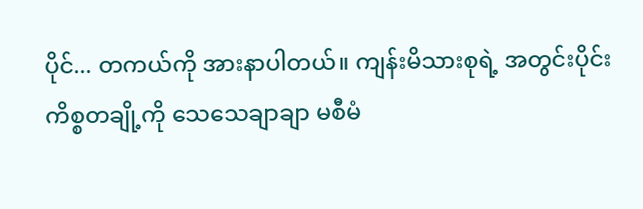ပိုင်... တကယ်ကို အားနာပါတယ်။ ကျန်းမိသားစုရဲ့ အတွင်းပိုင်း ကိစ္စတချို့ကို သေသေချာချာ မစီမံ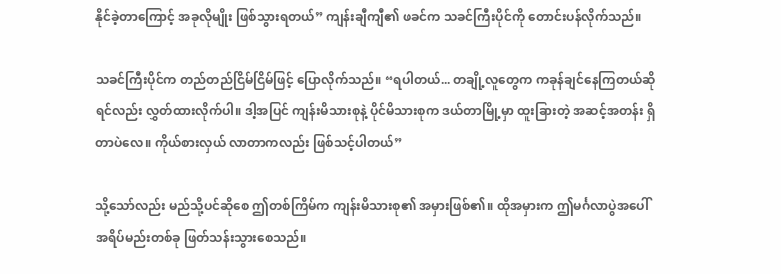နိုင်ခဲ့တာကြောင့် အခုလိုမျိုး ဖြစ်သွားရတယ်” ကျန်းချီကျီ၏ ဖခင်က သခင်ကြီးပိုင်ကို တောင်းပန်လိုက်သည်။

သခင်ကြီးပိုင်က တည်တည်ငြိမ်ငြိမ်ဖြင့် ပြောလိုက်သည်။ “ရပါတယ်... တချို့လူတွေက ကခုန်ချင်နေကြတယ်ဆိုရင်လည်း လွှတ်ထားလိုက်ပါ။ ဒါ့အပြင် ကျန်းမိသားစုနဲ့ ပိုင်မိသားစုက ဒယ်တာမြို့မှာ ထူးခြားတဲ့ အဆင့်အတန်း ရှိတာပဲလေ။ ကိုယ်စားလှယ် လာတာကလည်း ဖြစ်သင့်ပါတယ်”

သို့သော်လည်း မည်သို့ပင်ဆိုစေ ဤတစ်ကြိမ်က ကျန်းမိသားစု၏ အမှားဖြစ်၏။ ထိုအမှားက ဤမင်္ဂလာပွဲအပေါ် အရိပ်မည်းတစ်ခု ဖြတ်သန်းသွားစေသည်။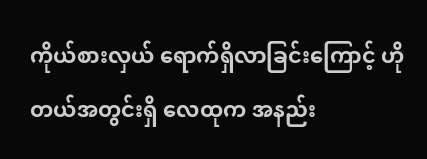ကိုယ်စားလှယ် ရောက်ရှိလာခြင်းကြောင့် ဟိုတယ်အတွင်းရှိ လေထုက အနည်း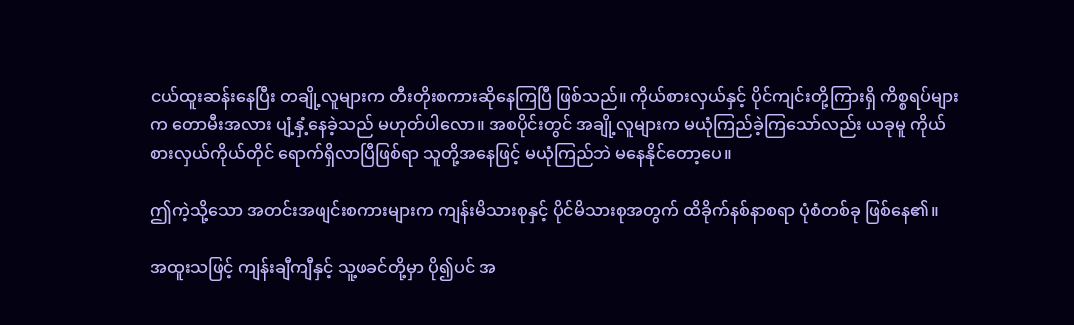ငယ်ထူးဆန်းနေပြီး တချို့လူများက တီးတိုးစကားဆိုနေကြပြီ ဖြစ်သည်။ ကိုယ်စားလှယ်နှင့် ပိုင်ကျင်းတို့ကြားရှိ ကိစ္စရပ်များက တောမီးအလား ပျံ့နှံ့နေခဲ့သည် မဟုတ်ပါလော။ အစပိုင်းတွင် အချို့လူများက မယုံကြည်ခဲ့ကြသော်လည်း ယခုမူ ကိုယ်စားလှယ်ကိုယ်တိုင် ရောက်ရှိလာပြီဖြစ်ရာ သူတို့အနေဖြင့် မယုံကြည်ဘဲ မနေနိုင်တော့ပေ။

ဤကဲ့သို့သော အတင်းအဖျင်းစကားများက ကျန်းမိသားစုနှင့် ပိုင်မိသားစုအတွက် ထိခိုက်နစ်နာစရာ ပုံစံတစ်ခု ဖြစ်နေ၏။

အထူးသဖြင့် ကျန်းချီကျီနှင့် သူ့ဖခင်တို့မှာ ပို၍ပင် အ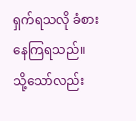ရှက်ရသလို ခံစားနေကြရသည်။ သို့သော်လည်း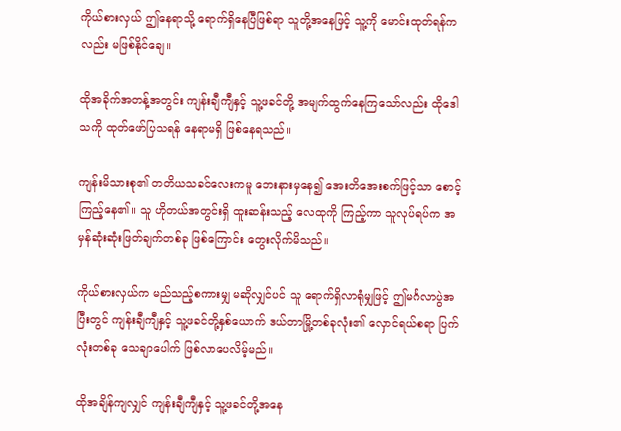ကိုယ်စားလှယ် ဤနေရာသို့ ရောက်ရှိနေပြီဖြစ်ရာ သူတို့အနေဖြင့် သူ့ကို မောင်းထုတ်ရန်ကလည်း မဖြစ်နိုင်ချေ။

ထိုအခိုက်အတန့်အတွင်း ကျန်းချီကျီနှင့် သူ့ဖခင်တို့ အမျက်ထွက်နေကြသော်လည်း ထိုဒေါသကို ထုတ်ဖော်ပြသရန် နေရာမရှိ ဖြစ်နေရသည်။

ကျန်းမိသားစု၏ တတိယသခင်လေးကမူ ဘေးနားမှနေ၍ အေးတိအေးစက်ဖြင့်သာ စောင့်ကြည့်နေ၏။ သူ ဟိုတယ်အတွင်းရှိ ထူးဆန်းသည့် လေထုကို ကြည့်ကာ သူလုပ်ရပ်က အမှန်ဆုံးဆုံးဖြတ်ချက်တစ်ခု ဖြစ်ကြောင်း တွေးလိုက်မိသည်။

ကိုယ်စားလှယ်က မည်သည့်စကားမျှ မဆိုလျှင်ပင် သူ ရောက်ရှိလာရုံမျှဖြင့် ဤမင်္ဂလာပွဲအပြီးတွင် ကျန်းချီကျီနှင့် သူ့ဖခင်တို့နှစ်ယောက် ဒယ်တာမြို့တစ်ခုလုံး၏ လှောင်ရယ်စရာ ပြက်လုံးတစ်ခု သေချာပေါက် ဖြစ်လာပေလိမ့်မည်။

ထိုအချိန်ကျလျှင် ကျန်းချီကျီနှင့် သူ့ဖခင်တို့အနေ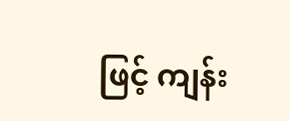ဖြင့် ကျန်း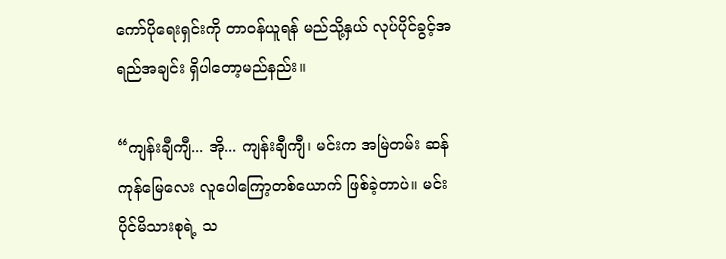ကော်ပိုရေးရှင်းကို တာဝန်ယူရန် မည်သို့နှယ် လုပ်ပိုင်ခွင့်အရည်အချင်း ရှိပါတော့မည်နည်း။

“ကျန်းချီကျီ... အို... ကျန်းချီကျီ၊ မင်းက အမြဲတမ်း ဆန်ကုန်မြေလေး လူပေါကြော့တစ်ယောက် ဖြစ်ခဲ့တာပဲ။ မင်း ပိုင်မိသားစုရဲ့ သ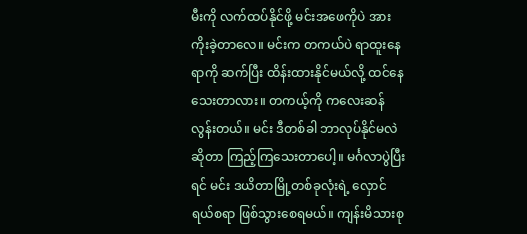မီးကို လက်ထပ်နိုင်ဖို့ မင်းအဖေကိုပဲ အားကိုးခဲ့တာလေ။ မင်းက တကယ်ပဲ ရာထူးနေရာကို ဆက်ပြီး ထိန်းထားနိုင်မယ်လို့ ထင်နေသေးတာလား။ တကယ့်ကို ကလေးဆန်လွန်းတယ်။ မင်း ဒီတစ်ခါ ဘာလုပ်နိုင်မလဲဆိုတာ ကြည့်ကြသေးတာပေါ့။ မင်္ဂလာပွဲပြီးရင် မင်း ဒယိတာမြို့တစ်ခုလုံးရဲ့ လှောင်ရယ်စရာ ဖြစ်သွားစေရမယ်။ ကျန်းမိသားစု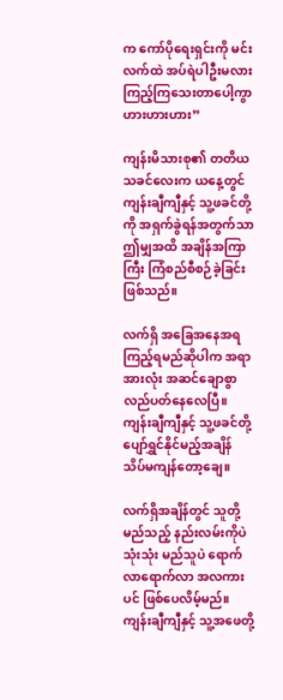က ကော်ပိုရေးရှင်းကို မင်းလက်ထဲ အပ်ရဲပါဦးမလား ကြည့်ကြသေးတာပေါ့ကွာ ဟားဟားဟား”

ကျန်းမိသားစု၏ တတိယသခင်လေးက ယနေ့တွင် ကျန်းချီကျီနှင့် သူ့ဖခင်တို့ကို အရှက်ခွဲရန်အတွက်သာ ဤမျှအထိ အချိန်အကြာကြီး ကြံစည်စီစဉ်ခဲ့ခြင်း ဖြစ်သည်။

လက်ရှိ အခြေအနေအရ ကြည့်ရမည်ဆိုပါက အရာအားလုံး အဆင်ချောစွာ လည်ပတ်နေလေပြီ။ ကျန်းချီကျီနှင့် သူ့ဖခင်တို့ ပျော်ရွှင်နိုင်မည့်အချိန် သိပ်မကျန်တော့ချေ။

လက်ရှိအချိန်တွင် သူတို့ မည်သည့် နည်းလမ်းကိုပဲ သုံးသုံး မည်သူပဲ ရောက်လာရောက်လာ အလကားပင် ဖြစ်ပေလိမ့်မည်။ ကျန်းချီကျီနှင့် သူ့အဖေတို့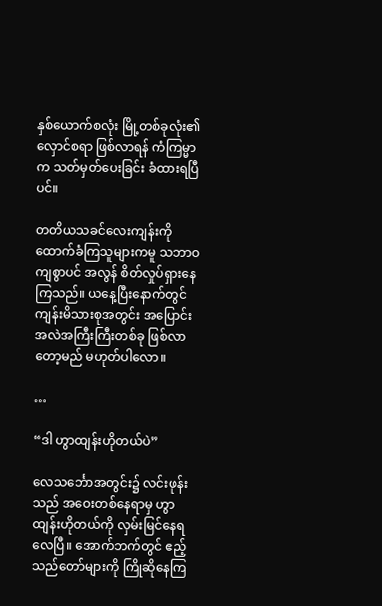နှစ်ယောက်စလုံး မြို့တစ်ခုလုံး၏ လှောင်စရာ ဖြစ်လာရန် ကံကြမ္မာက သတ်မှတ်ပေးခြင်း ခံထားရပြီပင်။

တတိယသခင်လေးကျန်းကို ထောက်ခံကြသူများကမူ သဘာဝကျစွာပင် အလွန် စိတ်လှုပ်ရှားနေကြသည်။ ယနေ့ပြီးနောက်တွင် ကျန်းမိသားစုအတွင်း အပြောင်းအလဲအကြီးကြီးတစ်ခု ဖြစ်လာတော့မည် မဟုတ်ပါလော။

…

“ဒါ ဟွာထျန်းဟိုတယ်ပဲ”

လေသင်္ဘောအတွင်း၌ လင်းဖုန်းသည် အဝေးတစ်နေရာမှ ဟွာထျန်းဟိုတယ်ကို လှမ်းမြင်နေရလေပြီ။ အောက်ဘက်တွင် ဧည့်သည်တော်များကို ကြိုဆိုနေကြ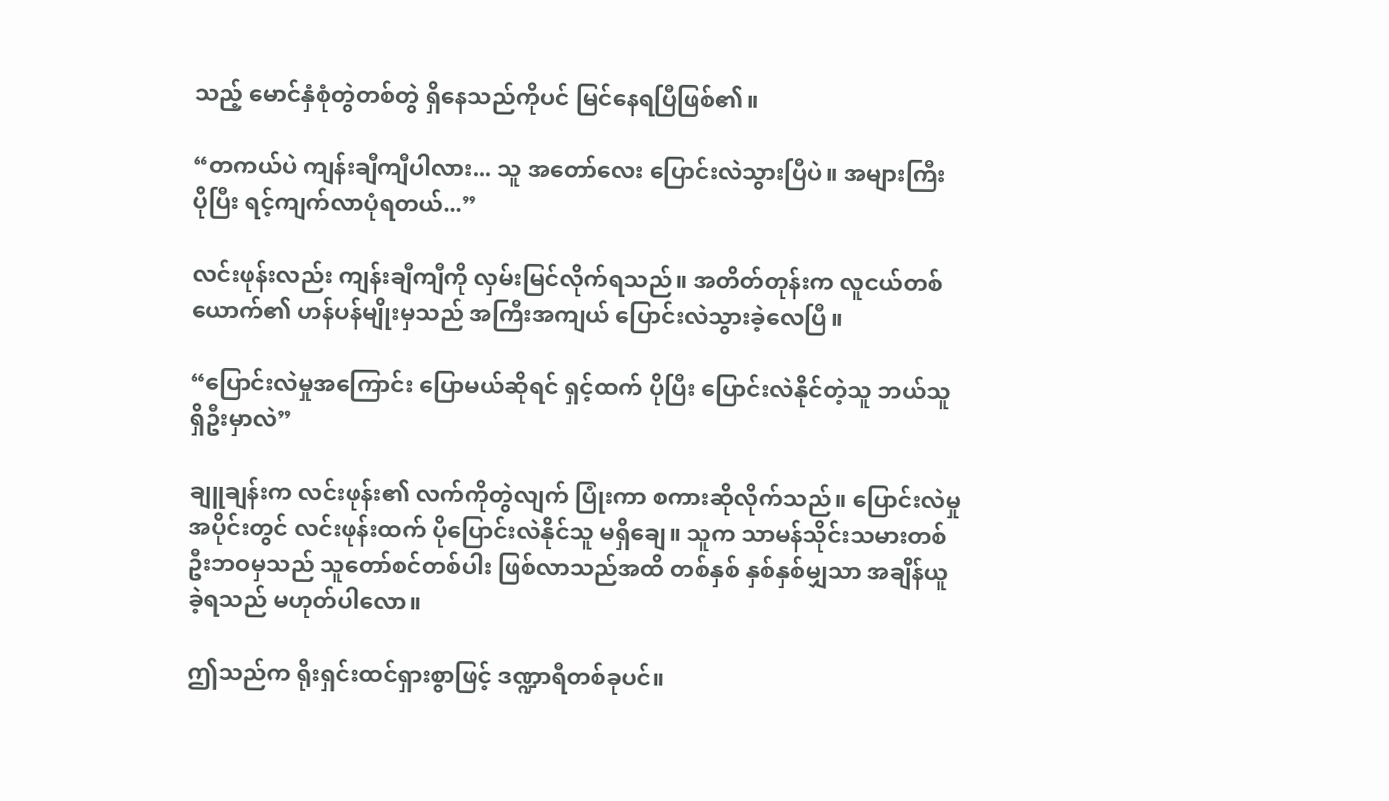သည့် မောင်နှံစုံတွဲတစ်တွဲ ရှိနေသည်ကိုပင် မြင်နေရပြီဖြစ်၏။

“တကယ်ပဲ ကျန်းချီကျီပါလား... သူ အတော်လေး ပြောင်းလဲသွားပြီပဲ။ အများကြီး ပိုပြီး ရင့်ကျက်လာပုံရတယ်...”

လင်းဖုန်းလည်း ကျန်းချီကျီကို လှမ်းမြင်လိုက်ရသည်။ အတိတ်တုန်းက လူငယ်တစ်ယောက်၏ ဟန်ပန်မျိုးမှသည် အကြီးအကျယ် ပြောင်းလဲသွားခဲ့လေပြီ။

“ပြောင်းလဲမှုအကြောင်း ပြောမယ်ဆိုရင် ရှင့်ထက် ပိုပြီး ပြောင်းလဲနိုင်တဲ့သူ ဘယ်သူ ရှိဦးမှာလဲ”

ချူချန်းက လင်းဖုန်း၏ လက်ကိုတွဲလျက် ပြုံးကာ စကားဆိုလိုက်သည်။ ပြောင်းလဲမှုအပိုင်းတွင် လင်းဖုန်းထက် ပိုပြောင်းလဲနိုင်သူ မရှိချေ။ သူက သာမန်သိုင်းသမားတစ်ဦးဘဝမှသည် သူတော်စင်တစ်ပါး ဖြစ်လာသည်အထိ တစ်နှစ် နှစ်နှစ်မျှသာ အချိန်ယူခဲ့ရသည် မဟုတ်ပါလော။

ဤသည်က ရိုးရှင်းထင်ရှားစွာဖြင့် ဒဏ္ဍာရီတစ်ခုပင်။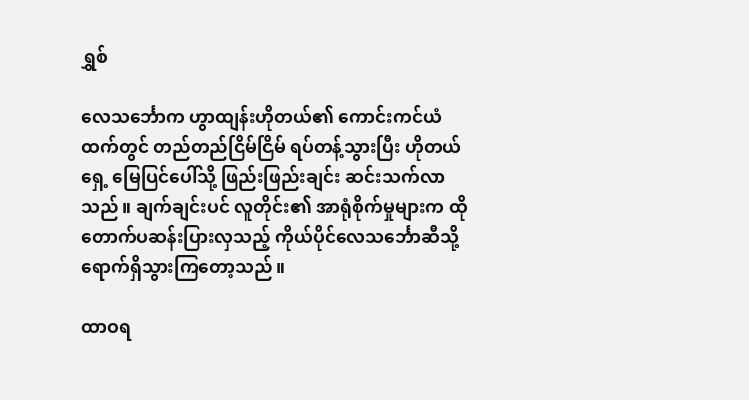ရွှစ်

လေသင်္ဘောက ဟွာထျန်းဟိုတယ်၏ ကောင်းကင်ယံထက်တွင် တည်တည်ငြိမ်ငြိမ် ရပ်တန့်သွားပြီး ဟိုတယ်ရှေ့ မြေပြင်ပေါ်သို့ ဖြည်းဖြည်းချင်း ဆင်းသက်လာသည်။ ချက်ချင်းပင် လူတိုင်း၏ အာရုံစိုက်မှုများက ထိုတောက်ပဆန်းပြားလှသည့် ကိုယ်ပိုင်လေသင်္ဘောဆီသို့ ရောက်ရှိသွားကြတော့သည်။

ထာဝရ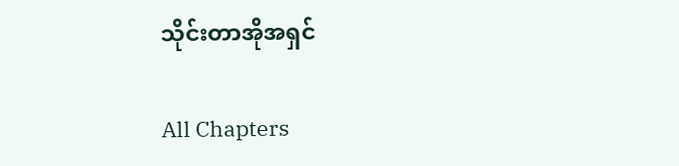သိုင်းတာအိုအရှင်

All Chapters